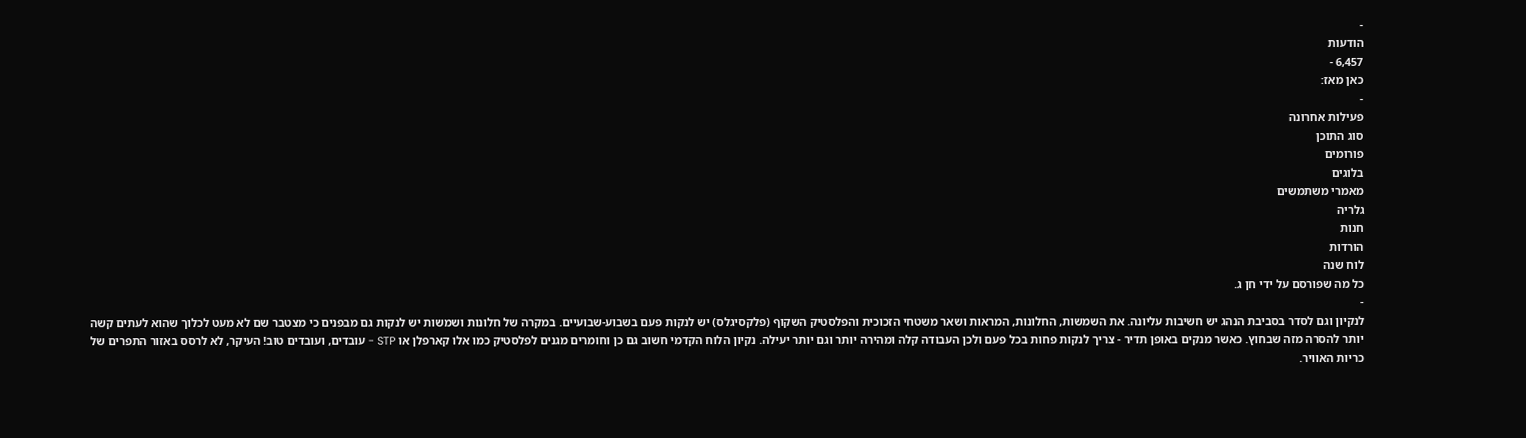-
הודעות
6,457 -
כאן מאז:
-
פעילות אחרונה
סוג התוכן
פורומים
בלוגים
מאמרי משתמשים
גלריה
חנות
הורדות
לוח שנה
כל מה שפורסם על ידי חן ג.
-
לנקיון וגם לסדר בסביבת הנהג יש חשיבות עליונה. את השמשות, החלונות, המראות ושאר משטחי הזכוכית והפלסטיק השקוף (פלקסיגלס) יש לנקות פעם בשבוע-שבועיים. במקרה של חלונות ושמשות יש לנקות גם מבפנים כי מצטבר שם לא מעט לכלוך שהוא לעתים קשה יותר להסרה מזה שבחוץ. כאשר מנקים באופן תדיר - צריך לנקות פחות בכל פעם ולכן העבודה קלה ומהירה יותר וגם יותר יעילה. נקיון הלוח הקדמי חשוב גם כן וחומרים מגנים לפלסטיק כמו אלו קארפלן או STP - עובדים, ועובדים טוב! העיקר, לא לרסס באזור התפרים של כריות האוויר.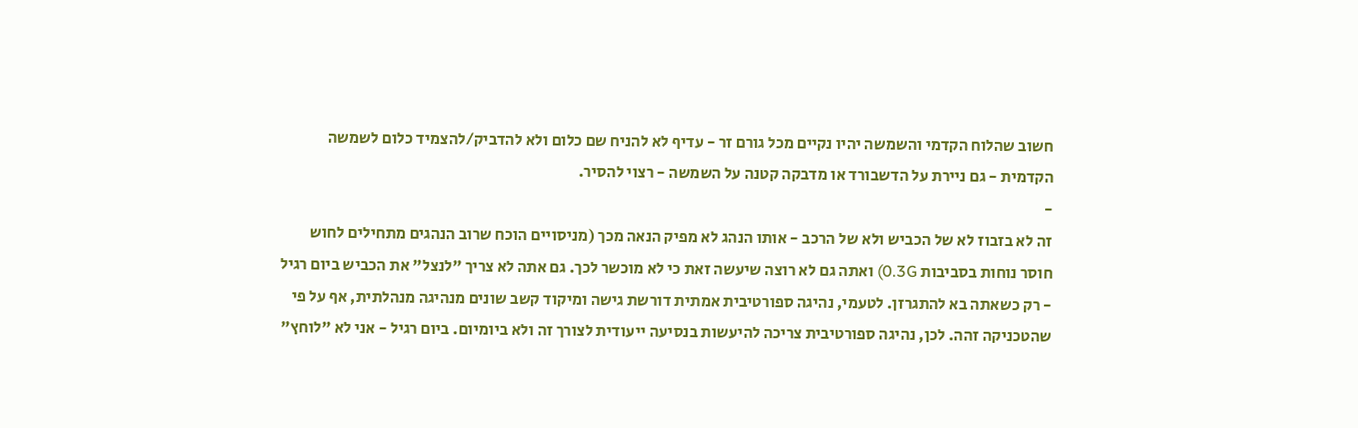חשוב שהלוח הקדמי והשמשה יהיו נקיים מכל גורם זר - עדיף לא להניח שם כלום ולא להדביק/להצמיד כלום לשמשה הקדמית - גם ניירת על הדשבורד או מדבקה קטנה על השמשה - רצוי להסיר.
-
זה לא בזבוז לא של הכביש ולא של הרכב - אותו הנהג לא מפיק הנאה מכך (מניסויים הוכח שרוב הנהגים מתחילים לחוש חוסר נוחות בסביבות 0.3G) ואתה גם לא רוצה שיעשה זאת כי לא מוכשר לכך. גם אתה לא צריך "לנצל" את הכביש ביום רגיל - רק כשאתה בא להתגרזן. לטעמי, נהיגה ספורטיבית אמתית דורשת גישה ומיקוד קשב שונים מנהיגה מנהלתית, אף על פי שהטכניקה זהה. לכן, נהיגה ספורטיבית צריכה להיעשות בנסיעה ייעודית לצורך זה ולא ביומיום. ביום רגיל - אני לא "לוחץ"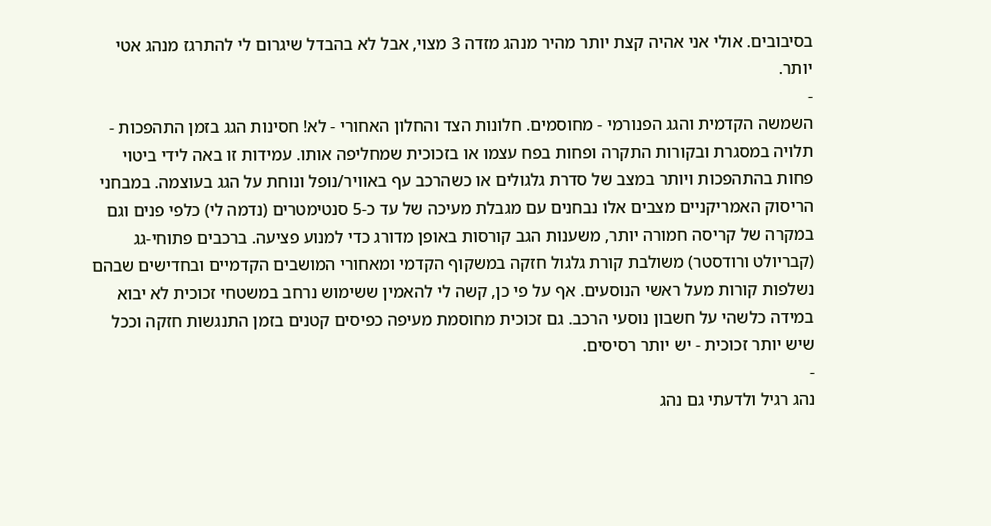בסיבובים. אולי אני אהיה קצת יותר מהיר מנהג מזדה 3 מצוי, אבל לא בהבדל שיגרום לי להתרגז מנהג אטי יותר.
-
השמשה הקדמית והגג הפנורמי - מחוסמים. חלונות הצד והחלון האחורי - לא! חסינות הגג בזמן התהפכות - תלויה במסגרת ובקורות התקרה ופחות בפח עצמו או בזכוכית שמחליפה אותו. עמידות זו באה לידי ביטוי פחות בהתהפכות ויותר במצב של סדרת גלגולים או כשהרכב עף באוויר/נופל ונוחת על הגג בעוצמה. במבחני הריסוק האמריקניים מצבים אלו נבחנים עם מגבלת מעיכה של עד כ-5 סנטימטרים (נדמה לי) כלפי פנים וגם במקרה של קריסה חמורה יותר, משענות הגב קורסות באופן מדורג כדי למנוע פציעה. ברכבים פתוחי-גג (קבריולט ורודסטר) משולבת קורת גלגול חזקה במשקוף הקדמי ומאחורי המושבים הקדמיים ובחדישים שבהם נשלפות קורות מעל ראשי הנוסעים. אף על פי כן, קשה לי להאמין ששימוש נרחב במשטחי זכוכית לא יבוא במידה כלשהי על חשבון נוסעי הרכב. גם זכוכית מחוסמת מעיפה כפיסים קטנים בזמן התנגשות חזקה וככל שיש יותר זכוכית - יש יותר רסיסים.
-
נהג רגיל ולדעתי גם נהג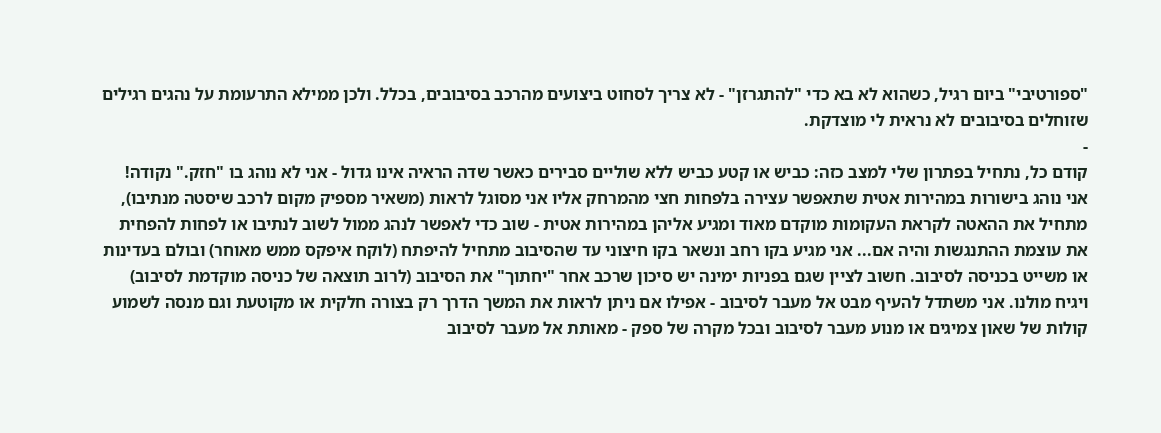"ספורטיבי" ביום רגיל, כשהוא לא בא כדי "להתגרזן" - לא צריך לסחוט ביצועים מהרכב בסיבובים, בכלל. ולכן ממילא התרעומת על נהגים רגילים שזוחלים בסיבובים לא נראית לי מוצדקת.
-
קודם כל, נתחיל בפתרון שלי למצב כזה: כביש או קטע כביש ללא שוליים סבירים כאשר שדה הראיה אינו גדול - אני לא נוהג בו "חזק." נקודה! אני נוהג בישורות במהירות אטית שתאפשר עצירה בלפחות חצי מהמרחק אליו אני מסוגל לראות (משאיר מספיק מקום לרכב שיסטה מנתיבו), מתחיל את ההאטה לקראת העקומות מוקדם מאוד ומגיע אליהן במהירות אטית - שוב כדי לאפשר לנהג ממול לשוב לנתיבו או לפחות להפחית את עוצמת ההתנגשות והיה אם... אני מגיע בקו רחב ונשאר בקו חיצוני עד שהסיבוב מתחיל להיפתח (לוקח איפקס ממש מאוחר) ובולם בעדינות או משייט בכניסה לסיבוב. חשוב לציין שגם בפניות ימינה יש סיכון שרכב אחר "יחתוך" את הסיבוב (לרוב תוצאה של כניסה מוקדמת לסיבוב) ויגיח מולנו. אני משתדל להעיף מבט אל מעבר לסיבוב - אפילו אם ניתן לראות את המשך הדרך רק בצורה חלקית או מקוטעת וגם מנסה לשמוע קולות של שאון צמיגים או מנוע מעבר לסיבוב ובכל מקרה של ספק - מאותת אל מעבר לסיבוב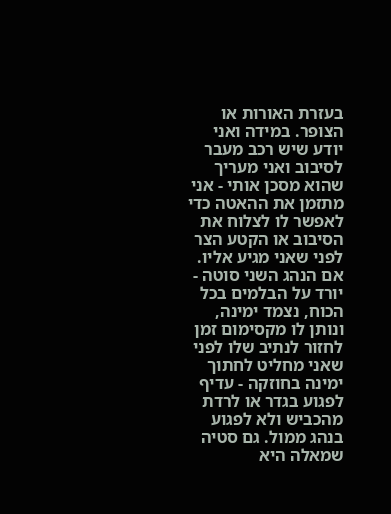בעזרת האורות או הצופר. במידה ואני יודע שיש רכב מעבר לסיבוב ואני מעריך שהוא מסכן אותי - אני מתזמן את ההאטה כדי לאפשר לו לצלוח את הסיבוב או הקטע הצר לפני שאני מגיע אליו. אם הנהג השני סוטה - יורד על הבלמים בכל הכוח, נצמד ימינה, ונותן לו מקסימום זמן לחזור לנתיב שלו לפני שאני מחליט לחתוך ימינה בחוזקה - עדיף לפגוע בגדר או לרדת מהכביש ולא לפגוע בנהג ממול. גם סטיה שמאלה היא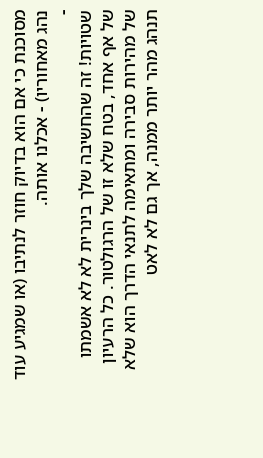מסוכנת כי אם הוא בדיוק חוזר לנתיבו (או שמגיע עוד נהג מאחוריו) - אכלנו אותה.
-
שטויות! זה שהחשיבה שלך בינרית לא לא אשמתו של אף אחד, בטח שלא זו של הרגולטור. כל הרעיון של מהירות סבירה ומתאימה לתנאי הדרך הוא שלא תנהג מהר יותר ממנה, אך גם לא לאט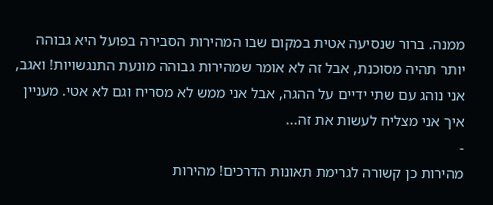ממנה. ברור שנסיעה אטית במקום שבו המהירות הסבירה בפועל היא גבוהה יותר תהיה מסוכנת, אבל זה לא אומר שמהירות גבוהה מונעת התנגשויות! ואגב, אני נוהג עם שתי ידיים על ההגה, אבל אני ממש לא מסריח וגם לא אטי. מעניין איך אני מצליח לעשות את זה...
-
מהירות כן קשורה לגרימת תאונות הדרכים! מהירות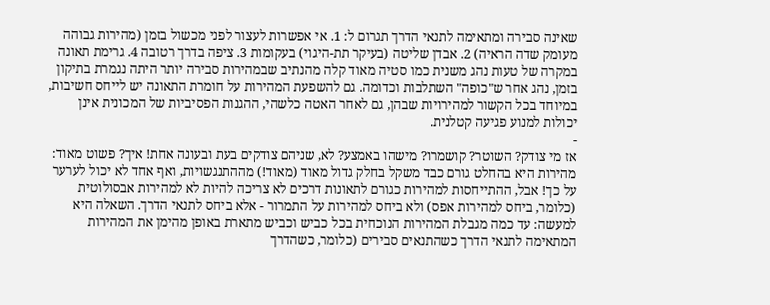שאינה סבירה ומתאימה לתנאי הדרך תגרום ל: 1. אי אפשרות לעצור לפני מכשול בזמן (מהירות גבוהה מעומק שדה הראיה) 2. אבדן שליטה (בעיקר תת-היגוי) בעקומות 3. ציפה בדרך רטובה 4. גרימת תאונה במקרה של טעות נהג משנית כמו סטיה מאוד קלה מהנתיב שבמהירות סבירה יותר היתה נגמרת בתיקון בזמן, נהג אחר ש"כופה" השתלבות וכדומה. גם להשפעת המהירות על חומרת התאונה יש לייחס חשיבות, במיוחד בכל הקשור למהירויות שבהן, גם לאחר האטה כלשהי, ההגנות הפסיביות של המכונית אינן יכולות למנוע פגיעה קטלנית.
-
אז מי צודק? השוטר? קושמרו? מישהו באמצע? לא, שניהם צודקים בעת ובעונה אחת! איך? פשוט מאוד: מהירות היא בהחלט גורם כבד משקל בחלק גדול מאוד (מאוד!) מההתנגשויות, ואף אחד לא יכול לערער על כך! אבל, ההתייחסות למהירות כגורם לתאונות דרכים לא צריכה להיות לא למהירות אבסולוטית (כלומר, ביחס למהירות אפס) ולא ביחס למהירות על התמרור - אלא ביחס לתנאי הדרך. השאלה היא למעשה: עד כמה מגבלת המהירות הנוכחית בכל כביש וכביש מתארת באופן מהימן את המהירות המתאימה לתנאי הדרך כשהתנאים סבירים (כלומר, כשהדרך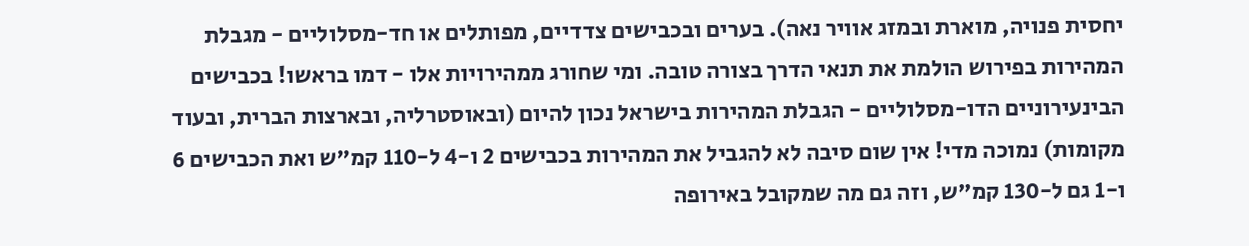יחסית פנויה, מוארת ובמזג אוויר נאה). בערים ובכבישים צדדיים, מפותלים או חד-מסלוליים - מגבלת המהירות בפירוש הולמת את תנאי הדרך בצורה טובה. ומי שחורג ממהירויות אלו - דמו בראשו! בכבישים הבינעירוניים הדו-מסלוליים - הגבלת המהירות בישראל נכון להיום (ובאוסטרליה, ובארצות הברית, ובעוד מקומות) נמוכה מדי! אין שום סיבה לא להגביל את המהירות בכבישים 2 ו-4 ל-110 קמ"ש ואת הכבישים 6 ו-1 גם ל-130 קמ"ש, וזה גם מה שמקובל באירופה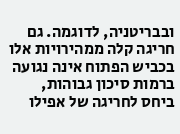ובבריטניה, לדוגמה. גם חריגה קלה ממהירויות אלו בכביש הפתוח אינה נגועה ברמות סיכון גבוהות, ביחס לחריגה של אפילו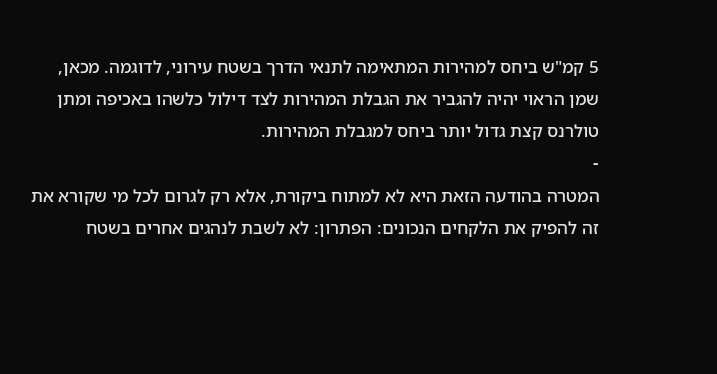5 קמ"ש ביחס למהירות המתאימה לתנאי הדרך בשטח עירוני, לדוגמה. מכאן, שמן הראוי יהיה להגביר את הגבלת המהירות לצד דילול כלשהו באכיפה ומתן טולרנס קצת גדול יותר ביחס למגבלת המהירות.
-
המטרה בהודעה הזאת היא לא למתוח ביקורת, אלא רק לגרום לכל מי שקורא את זה להפיק את הלקחים הנכונים: הפתרון: לא לשבת לנהגים אחרים בשטח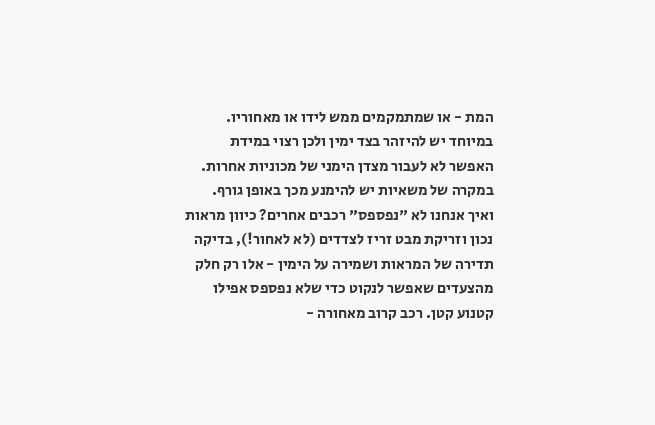המת - או שמתמקמים ממש לידו או מאחוריו. במיוחד יש להיזהר בצד ימין ולכן רצוי במידת האפשר לא לעבור מצדן הימני של מכוניות אחרות. במקרה של משאיות יש להימנע מכך באופן גורף. ואיך אנחנו לא "נפספס" רכבים אחרים? כיוון מראות נכון וזריקת מבט זריז לצדדים (לא לאחור!), בדיקה תדירה של המראות ושמירה על הימין - אלו רק חלק מהצעדים שאפשר לנקוט כדי שלא נפספס אפילו קטנוע קטן. רכב קרוב מאחורה -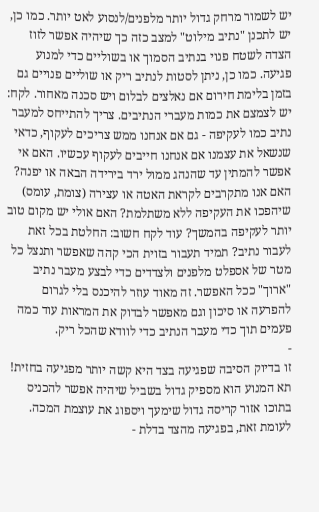יש לשמור מרחק גדול יותר מלפנים/לנסוע לאט יותר. כמו כן, יש לתכנן "נתיב מילוט" למצב כזה כך שיהיה אפשר לזוז הצדה לשטח פנוי בנתיב הסמוך או בשוליים כדי למנוע פגיעה. כמו כן, ניתן לסטות לנתיב ריק או שוליים פנויים גם בזמן בלימת חירום אם נאלצים לבלום ויש סכנה מאחור. לקח: יש לצמצם את כמות מעברי הנתיבים. צריך להתייחס למעבר נתיב כמו לעקיפה - גם אם אנחנו ממש צריכים לעקוף, כדאי שנשאל את עצמנו אם אנחנו חייבים לעקוף עכשיו. האם אי אפשר להמתין עד שהנהג ממול ירד בירידה הבאה או יפנה? האם אנו מתקרבים לקראת האטה או עצירה (צומת, עומס) שיהפכו את העקיפה ללא משתלמת? האם אולי יש מקום טוב יותר לעקיפה בהמשך? עוד לקח חשוב: החלטת בכל זאת לעבור נתיב? תמיד תעבור בזוית הכי קהה שאפשר ותנצל כל מטר של אספלט מלפנים ולצדדים כדי לבצע מעבר נתיב "ארוך" ככל האפשר. זה מאוד עוזר להיכנס בלי לגרום להפרעה או סיכון וגם מאפשר לבדוק את המראות עוד כמה פעמים תוך כדי מעבר הנתיב כדי לוודא שהכל ריק.
-
זו בדיוק הסיבה שפגיעה בצד היא קשה יותר מפגיעה בחזית! תא המנוע הוא מספיק גדול בשביל שיהיה אפשר להכניס בתוכו אזור קריסה גדול שימעך ויספוג את עוצמת המכה. לעומת זאת, בפגיעה מהצד בדלת -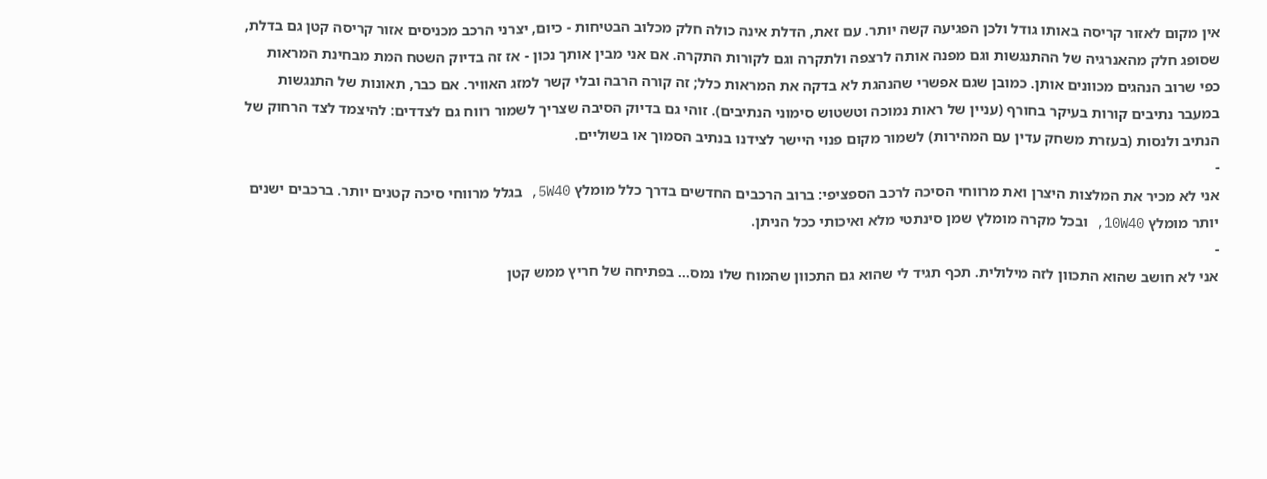אין מקום לאזור קריסה באותו גודל ולכן הפגיעה קשה יותר. עם זאת, הדלת אינה כולה חלק מכלוב הבטיחות - כיום, יצרני הרכב מכניסים אזור קריסה קטן גם בדלת, שסופג חלק מהאנרגיה של ההתנגשות וגם מפנה אותה לרצפה ולתקרה וגם לקורות התקרה. אם אני מבין אותך נכון - אז זה בדיוק השטח המת מבחינת המראות כפי שרוב הנהגים מכוונים אותן. כמובן שגם אפשרי שהנהגת לא בדקה את המראות כלל; זה קורה הרבה ובלי קשר למזג האוויר. אם כבר, תאונות של התנגשות במעבר נתיבים קורות בעיקר בחורף (עניין של ראות נמוכה וטשטוש סימוני הנתיבים). זוהי גם בדיוק הסיבה שצריך לשמור רווח גם לצדדים: להיצמד לצד הרחוק של הנתיב ולנסות (בעזרת משחק עדין עם המהירות) לשמור מקום פנוי היישר לצידנו בנתיב הסמוך או בשוליים.
-
אני לא מכיר את המלצות היצרן ואת מרווחי הסיכה לרכב הספציפי: ברוב הרכבים החדשים בדרך כלל מומלץ 5W40, בגלל מרווחי סיכה קטנים יותר. ברכבים ישנים יותר מומלץ 10W40, ובכל מקרה מומלץ שמן סינתטי מלא ואיכותי ככל הניתן.
-
אני לא חושב שהוא התכוון לזה מילולית. תכף תגיד לי שהוא גם התכוון שהמוח שלו נמס... בפתיחה של חריץ ממש קטן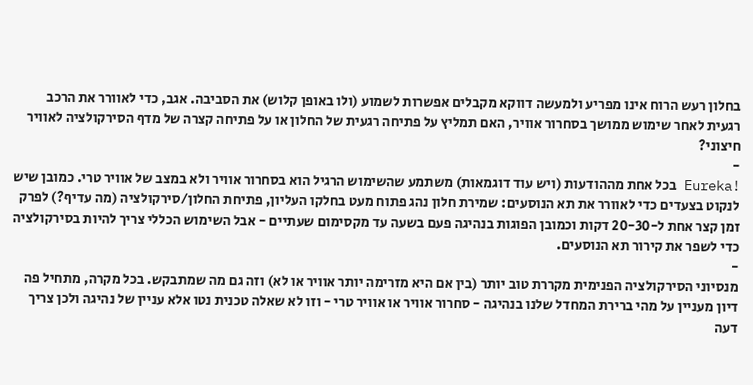בחלון רעש הרוח אינו מפריע ולמעשה דווקא מקבלים אפשרות לשמוע (ולו באופן קלוש) את הסביבה. אגב, כדי לאוורר את הרכב רגעית לאחר שימוש ממושך בסחרור אוויר, האם תמליץ על פתיחה רגעית של החלון או על פתיחה קצרה של מדף הסירקולציה לאוויר חיצוני?
-
!Eureka בכל אחת מההודעות (ויש עוד דוגמאות) משתמע שהשימוש הרגיל הוא בסחרור אוויר ולא במצב של אוויר טרי. כמובן שיש לנקוט בצעדים כדי לאוורר את תא הנוסעים: שמירת חלון נהג פתוח מעט בחלקו העליון, פתיחת החלון/סירקולציה (מה עדיף?) לפרק זמן קצר אחת ל-20-30 דקות וכמובן הפוגות בנהיגה פעם בשעה עד מקסימום שעתיים - אבל השימוש הכללי צריך להיות בסירקולציה כדי לשפר את קירור תא הנוסעים.
-
מנסיוני הסירקולציה הפנימית מקררת טוב יותר (בין אם היא מזרימה יותר אוויר או לא) וזה גם מה שמתבקש. בכל מקרה, מתחיל פה דיון מעניין על מהי ברירת המחדל שלנו בנהיגה - סחרור אוויר או אוויר טרי - וזו לא שאלה טכנית נטו אלא עניין של נהיגה ולכן צריך דעה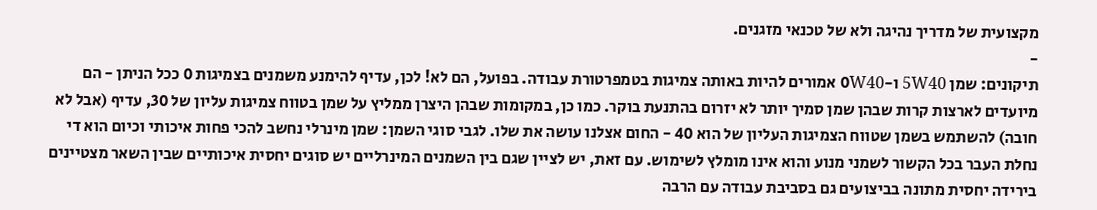מקצועית של מדריך נהיגה ולא של טכנאי מזגנים.
-
תיקונים: שמן 5W40 ו-0W40 אמורים להיות באותה צמיגות בטמפרטורת עבודה. בפועל, הם לא! לכן, עדיף להימנע משמנים בצמיגות 0 ככל הניתן - הם מיועדים לארצות קרות שבהן שמן סמיך יותר לא יזרום בהתנעת בוקר. כמו כן, במקומות שבהן היצרן ממליץ על שמן בטווח צמיגות עליון של 30, עדיף (אבל לא חובה) להשתמש בשמן שטווח הצמיגות העליון של הוא 40 - החום אצלנו עושה את שלו. לגבי סוגי השמן: שמן מינרלי נחשב להכי פחות איכותי וכיום הוא די נחלת העבר בכל הקשור לשמני מנוע והוא אינו מומלץ לשימוש. עם זאת, יש לציין שגם בין השמנים המינרליים יש סוגים יחסית איכותיים שבין השאר מצטיינים בירידה יחסית מתונה בביצועים גם בסביבת עבודה עם הרבה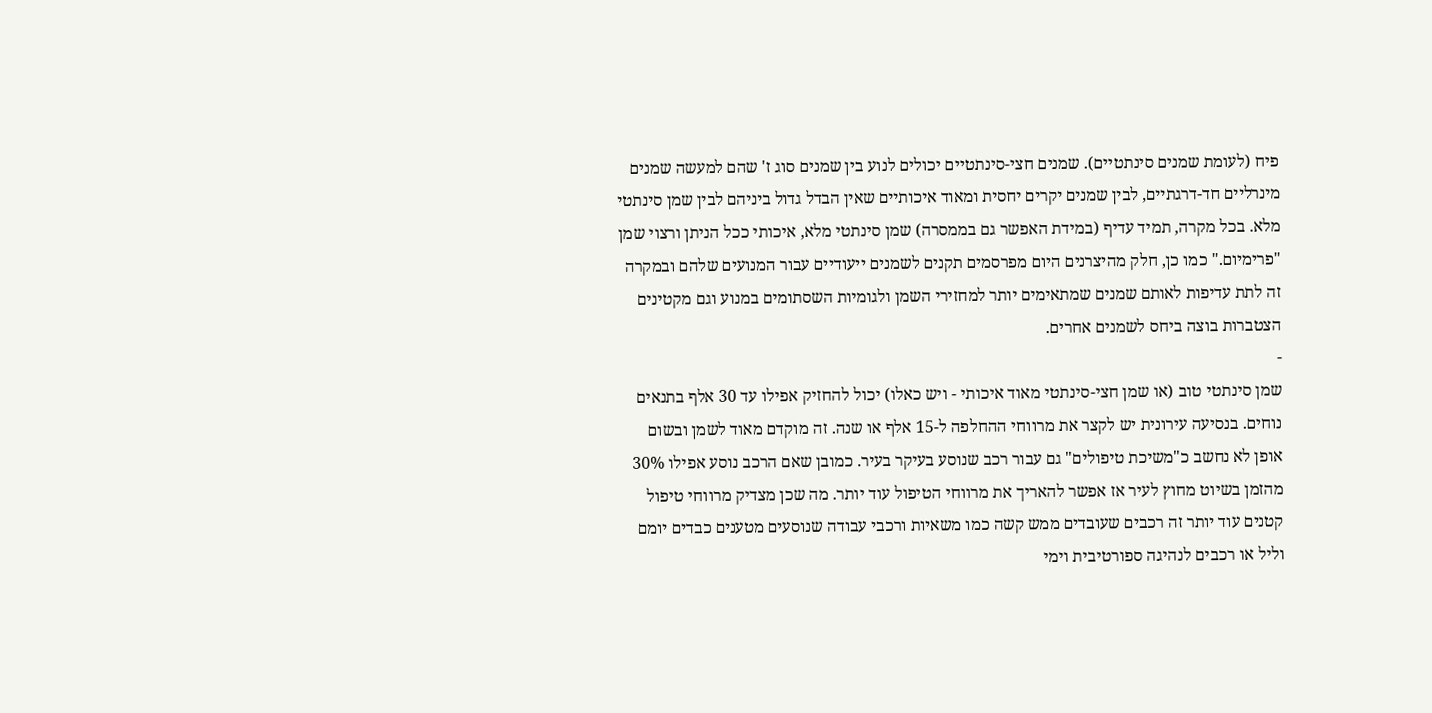פיח (לעומת שמנים סינתטיים). שמנים חצי-סינתטיים יכולים לנוע בין שמנים סוג ז' שהם למעשה שמנים מינרליים חד-דרגתיים, לבין שמנים יקרים יחסית ומאוד איכותיים שאין הבדל גדול ביניהם לבין שמן סינתטי מלא. בכל מקרה, תמיד עדיף (במידת האפשר גם בממסרה) שמן סינתטי מלא, איכותי ככל הניתן ורצוי שמן "פרימיום." כמו כן, חלק מהיצרנים היום מפרסמים תקנים לשמנים ייעודיים עבור המנועים שלהם ובמקרה זה לתת עדיפות לאותם שמנים שמתאימים יותר למחזירי השמן ולגומיות השסתומים במנוע וגם מקטינים הצטברות בוצה ביחס לשמנים אחרים.
-
שמן סינתטי טוב (או שמן חצי-סינתטי מאוד איכותי - ויש כאלו) יכול להחזיק אפילו עד 30 אלף בתנאים נוחים. בנסיעה עירונית יש לקצר את מרווחי ההחלפה ל-15 אלף או שנה. זה מוקדם מאוד לשמן ובשום אופן לא נחשב כ"משיכת טיפולים" גם עבור רכב שנוסע בעיקר בעיר. כמובן שאם הרכב נוסע אפילו 30% מהזמן בשיוט מחוץ לעיר אז אפשר להאריך את מרווחי הטיפול עוד יותר. מה שכן מצדיק מרווחי טיפול קטנים עוד יותר זה רכבים שעובדים ממש קשה כמו משאיות ורכבי עבודה שנוסעים מטענים כבדים יומם וליל או רכבים לנהיגה ספורטיבית וימי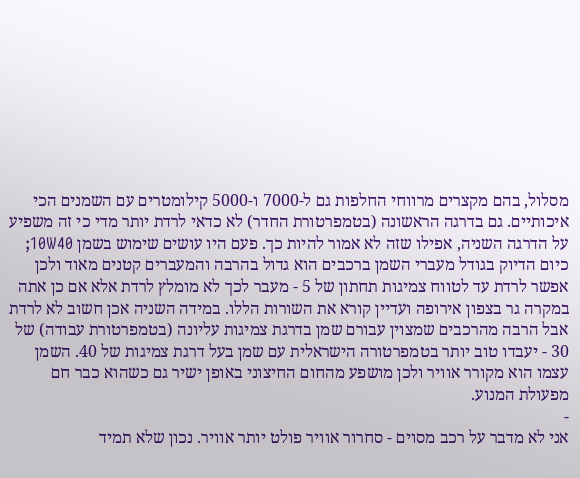מסלול, בהם מקצרים מרווחי החלפות גם ל-7000 ו-5000 קילומטרים עם השמנים הכי איכותיים. גם בדרגה הראשונה (בטמפרטורת החדר) לא כדאי לרדת יותר מדי כי זה משפיע על הדרגה השניה, אפילו שזה לא אמור להיות כך. פעם היו עושים שימוש בשמן 10W40; כיום הדיוק בגודל מעברי השמן ברכבים הוא גדול בהרבה והמעברים קטנים מאוד ולכן אפשר לרדת עד לטווח צמיגות תחתון של 5 - מעבר לכך לא מומלץ לרדת אלא אם כן אתה במקרה גר בצפון אירופה ועדיין קורא את השורות הללו. במידה השניה אכן חשוב לא לרדת אבל הרבה מהרכבים שמצוין עבורם שמן בדרגת צמיגות עליונה (בטמפרטורת עבודה) של 30 - יעבדו טוב יותר בטמפרטורה הישראלית עם שמן בעל דרגת צמיגות של 40. השמן עצמו הוא מקורר אוויר ולכן מושפע מהחום החיצוני באופן ישיר גם כשהוא כבר חם מפעולת המנוע.
-
אני לא מדבר על רכב מסוים - סחרור אוויר פולט יותר אוויר. נכון שלא תמיד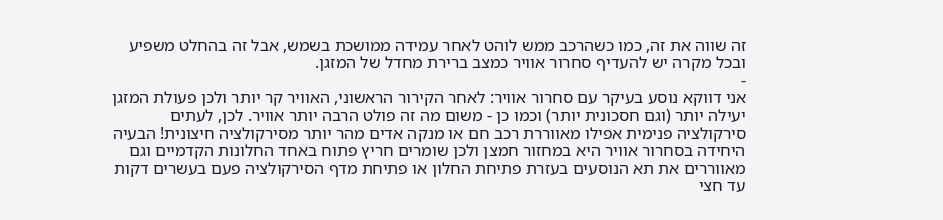זה שווה את זה, כמו כשהרכב ממש לוהט לאחר עמידה ממושכת בשמש, אבל זה בהחלט משפיע ובכל מקרה יש להעדיף סחרור אוויר כמצב ברירת מחדל של המזגן.
-
אני דווקא נוסע בעיקר עם סחרור אוויר: לאחר הקירור הראשוני, האוויר קר יותר ולכן פעולת המזגן יעילה יותר (וגם חסכונית יותר) וכמו כן - משום מה זה פולט הרבה יותר אוויר. לכן, לעתים סירקולציה פנימית אפילו מאווררת רכב חם או מנקה אדים מהר יותר מסירקולציה חיצונית! הבעיה היחידה בסחרור אוויר היא במחזור חמצן ולכן שומרים חריץ פתוח באחד החלונות הקדמיים וגם מאווררים את תא הנוסעים בעזרת פתיחת החלון או פתיחת מדף הסירקולציה פעם בעשרים דקות עד חצי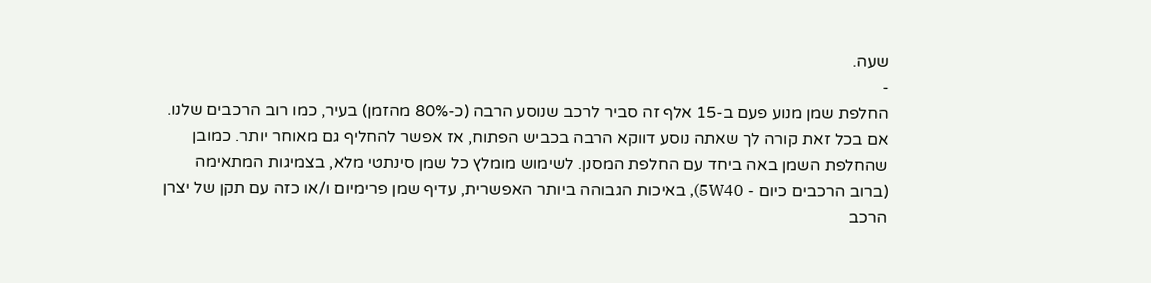שעה.
-
החלפת שמן מנוע פעם ב-15 אלף זה סביר לרכב שנוסע הרבה (כ-80% מהזמן) בעיר, כמו רוב הרכבים שלנו. אם בכל זאת קורה לך שאתה נוסע דווקא הרבה בכביש הפתוח, אז אפשר להחליף גם מאוחר יותר. כמובן שהחלפת השמן באה ביחד עם החלפת המסנן. לשימוש מומלץ כל שמן סינתטי מלא, בצמיגות המתאימה (ברוב הרכבים כיום - 5W40), באיכות הגבוהה ביותר האפשרית, עדיף שמן פרימיום ו/או כזה עם תקן של יצרן הרכב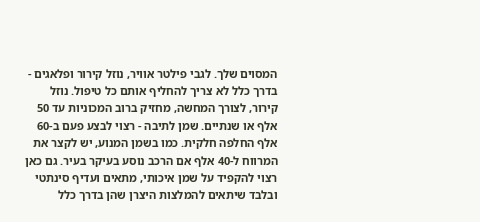המסוים שלך. לגבי פילטר אוויר, נוזל קירור ופלאגים - בדרך כלל לא צריך להחליף אותם כל טיפול. נוזל קירור, לצורך המחשה, מחזיק ברוב המכוניות עד 50 אלף או שנתיים. שמן לתיבה - רצוי לבצע פעם ב-60 אלף החלפה חלקית. כמו בשמן המנוע, יש לקצר את המרווח ל-40 אלף אם הרכב נוסע בעיקר בעיר. גם כאן רצוי להקפיד על שמן איכותי, מתאים ועדיף סינתטי ובלבד שיתאים להמלצות היצרן שהן בדרך כלל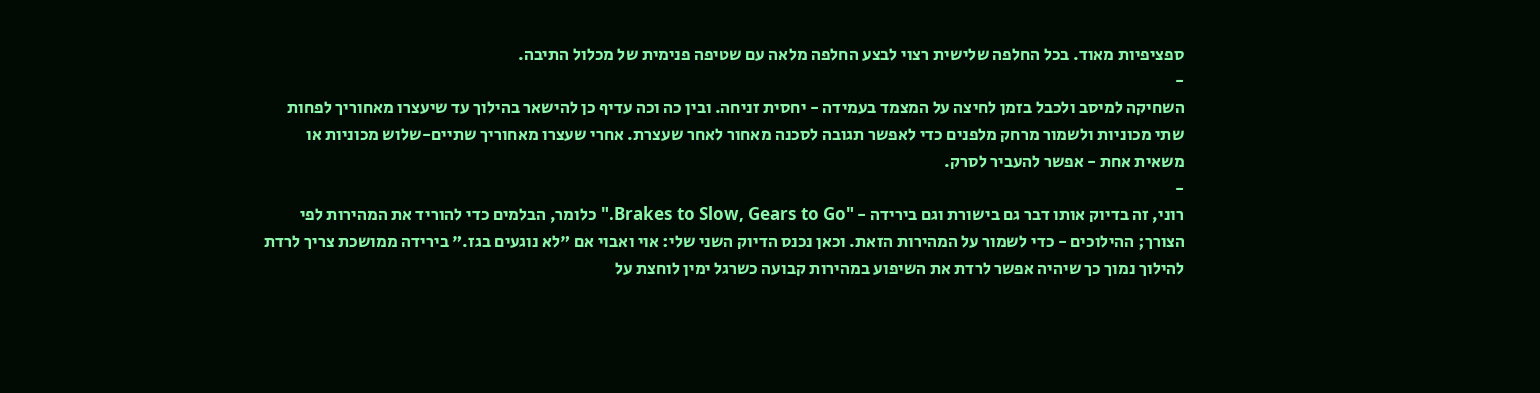ספציפיות מאוד. בכל החלפה שלישית רצוי לבצע החלפה מלאה עם שטיפה פנימית של מכלול התיבה.
-
השחיקה למיסב ולכבל בזמן לחיצה על המצמד בעמידה - יחסית זניחה. ובין כה וכה עדיף כן להישאר בהילוך עד שיעצרו מאחוריך לפחות שתי מכוניות ולשמור מרחק מלפנים כדי לאפשר תגובה לסכנה מאחור לאחר שעצרת. אחרי שעצרו מאחוריך שתיים-שלוש מכוניות או משאית אחת - אפשר להעביר לסרק.
-
רוני, זה בדיוק אותו דבר גם בישורת וגם בירידה - "Brakes to Slow, Gears to Go." כלומר, הבלמים כדי להוריד את המהירות לפי הצורך; ההילוכים - כדי לשמור על המהירות הזאת. וכאן נכנס הדיוק השני שלי: אוי ואבוי אם "לא נוגעים בגז." בירידה ממושכת צריך לרדת להילוך נמוך כך שיהיה אפשר לרדת את השיפוע במהירות קבועה כשרגל ימין לוחצת על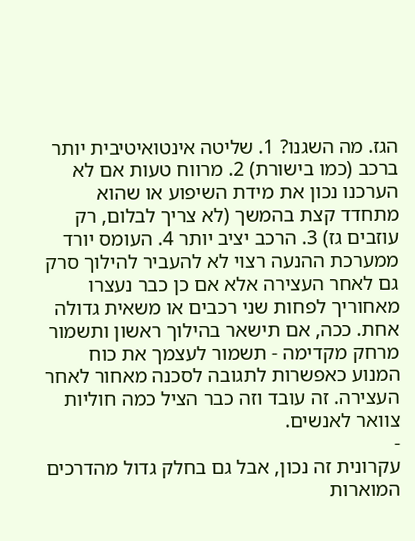הגז. מה השגנו? 1. שליטה אינטואיטיבית יותר ברכב (כמו בישורת) 2. מרווח טעות אם לא הערכנו נכון את מידת השיפוע או שהוא מתחדד קצת בהמשך (לא צריך לבלום, רק עוזבים גז) 3. הרכב יציב יותר 4. העומס יורד ממערכת ההנעה רצוי לא להעביר להילוך סרק גם לאחר העצירה אלא אם כן כבר נעצרו מאחוריך לפחות שני רכבים או משאית גדולה אחת. ככה, אם תישאר בהילוך ראשון ותשמור מרחק מקדימה - תשמור לעצמך את כוח המנוע כאפשרות לתגובה לסכנה מאחור לאחר העצירה. זה עובד וזה כבר הציל כמה חוליות צוואר לאנשים.
-
עקרונית זה נכון, אבל גם בחלק גדול מהדרכים המוארות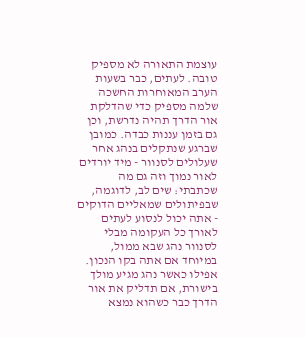עוצמת התאורה לא מספיק טובה. לעתים, כבר בשעות הערב המאוחרות החשכה שלמה מספיק כדי שהדלקת אור הדרך תהיה נדרשת, וכן גם בזמן עננות כבדה. כמובן שברגע שנתקלים בנהג אחר שעלולים לסנוור - מיד יורדים לאור נמוך וזה גם מה שכתבתי: שים לב, לדוגמה, שבפיתולים שמאליים הדוקים - אתה יכול לנסוע לעתים לאורך כל העקומה מבלי לסנוור נהג שבא ממול, במיוחד אם אתה בקו הנכון. אפילו כאשר נהג מגיע מולך בישורת, אם תדליק את אור הדרך כבר כשהוא נמצא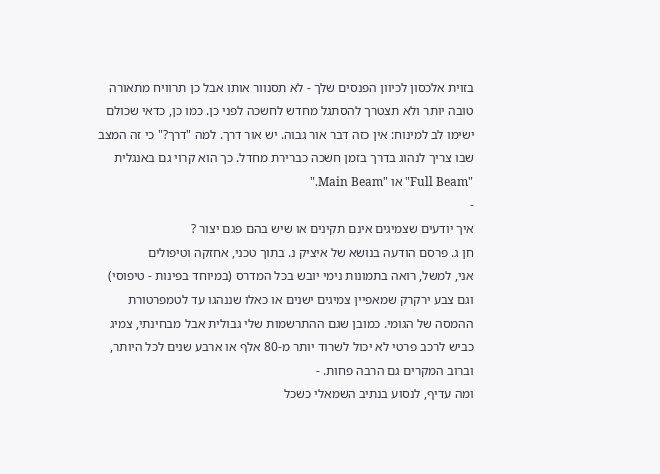בזוית אלכסון לכיוון הפנסים שלך - לא תסנוור אותו אבל כן תרוויח מתאורה טובה יותר ולא תצטרך להסתגל מחדש לחשכה לפני כן. כמו כן, כדאי שכולם ישימו לב למינוח: אין כזה דבר אור גבוה. יש אור דרך. למה "דרך?" כי זה המצב שבו צריך לנהוג בדרך בזמן חשכה כברירת מחדל. כך הוא קרוי גם באנגלית "Full Beam" או "Main Beam."
-
איך יודעים שצמיגים אינם תקינים או שיש בהם פגם יצור ?
חן ג. פרסם הודעה בנושא של איציק נ. בתוך טכני, אחזקה וטיפולים
אני, למשל, רואה בתמונות נימי יובש בכל המדרס (במיוחד בפינות - טיפוסי) וגם צבע ירקרק שמאפיין צמיגים ישנים או כאלו שננהגו עד לטמפרטורת ההמסה של הגומי. כמובן שגם ההתרשמות שלי גבולית אבל מבחינתי, צמיג כביש לרכב פרטי לא יכול לשרוד יותר מ-80 אלף או ארבע שנים לכל היותר, וברוב המקרים גם הרבה פחות. -
ומה עדיף, לנסוע בנתיב השמאלי כשכל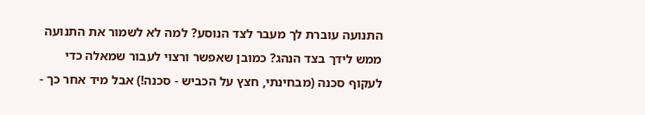התנועה עוברת לך מעבר לצד הנוסע? למה לא לשמור את התנועה ממש לידך בצד הנהג? כמובן שאפשר ורצוי לעבור שמאלה כדי לעקוף סכנה (מבחינתי, חצץ על הכביש - סכנה!) אבל מיד אחר כך -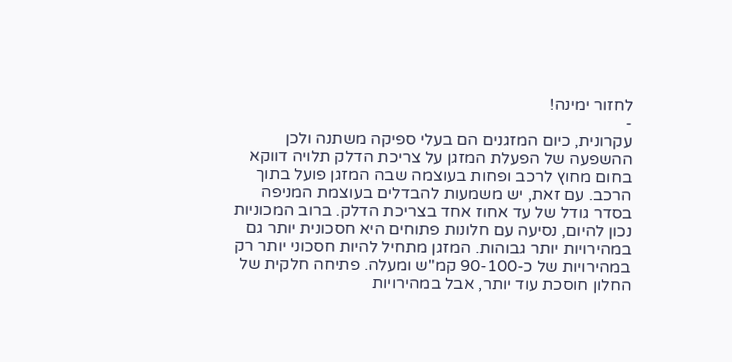לחזור ימינה!
-
עקרונית, כיום המזגנים הם בעלי ספיקה משתנה ולכן ההשפעה של הפעלת המזגן על צריכת הדלק תלויה דווקא בחום מחוץ לרכב ופחות בעוצמה שבה המזגן פועל בתוך הרכב. עם זאת, יש משמעות להבדלים בעוצמת המניפה בסדר גודל של עד אחוז אחד בצריכת הדלק. ברוב המכוניות נכון להיום, נסיעה עם חלונות פתוחים היא חסכונית יותר גם במהירויות יותר גבוהות. המזגן מתחיל להיות חסכוני יותר רק במהירויות של כ-90-100 קמ"ש ומעלה. פתיחה חלקית של החלון חוסכת עוד יותר, אבל במהירויות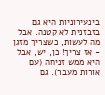בינעירוניות היא גם בזבזנית לא קטנה. אבל מה לעשות, כשצריך מזגן - אז צריך! כן, יש, אבל היא ממש זניחה (עם אורות מעבר). גם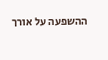ההשפעה על אורך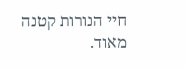חיי הנורות קטנה מאוד.